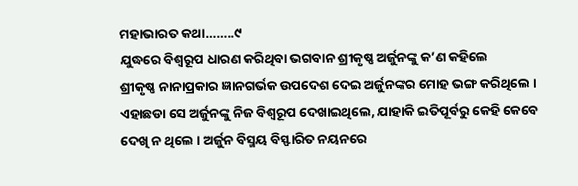ମହାଭାରତ କଥା……..୯
ଯୁଦ୍ଧରେ ବିଶ୍ଵରୂପ ଧାରଣ କରିଥିବା ଭଗବାନ ଶ୍ରୀକୃଷ୍ଣ ଅର୍ଜୁନଙ୍କୁ କ’ଣ କହିଲେ
ଶ୍ରୀକୃଷ୍ଣ ନାନାପ୍ରକାର ଜ୍ଞାନଗର୍ଭକ ଉପଦେଶ ଦେଇ ଅର୍ଜୁନଙ୍କର ମୋହ ଭଙ୍ଗ କରିଥିଲେ । ଏହାଛଡା ସେ ଅର୍ଜୁନଙ୍କୁ ନିଜ ବିଶ୍ଵରୂପ ଦେଖାଇଥିଲେ, ଯାହାକି ଇତିପୂର୍ବରୁ କେହି କେବେ ଦେଖି ନ ଥିଲେ । ଅର୍ଜୁନ ବିସ୍ମୟ ବିସ୍ଫାରିତ ନୟନରେ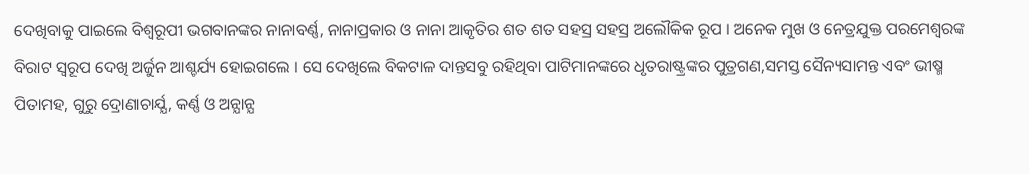ଦେଖିବାକୁ ପାଇଲେ ବିଶ୍ଵରୂପୀ ଭଗବାନଙ୍କର ନାନାବର୍ଣ୍ଣ, ନାନାପ୍ରକାର ଓ ନାନା ଆକୃତିର ଶତ ଶତ ସହସ୍ର ସହସ୍ର ଅଲୌକିକ ରୂପ । ଅନେକ ମୁଖ ଓ ନେତ୍ରଯୁକ୍ତ ପରମେଶ୍ବରଙ୍କ ବିରାଟ ସ୍ଵରୂପ ଦେଖି ଅର୍ଜୁନ ଆଶ୍ଚର୍ଯ୍ୟ ହୋଇଗଲେ । ସେ ଦେଖିଲେ ବିକଟାଳ ଦାନ୍ତସବୁ ରହିଥିବା ପାଟିମାନଙ୍କରେ ଧୃତରାଷ୍ଟ୍ରଙ୍କର ପୁତ୍ରଗଣ,ସମସ୍ତ ସୈନ୍ୟସାମନ୍ତ ଏବଂ ଭୀଷ୍ମ ପିତାମହ, ଗୁରୁ ଦ୍ରୋଣାଚାର୍ଯ୍ଯ, କର୍ଣ୍ଣ ଓ ଅନ୍ଯାନ୍ଯ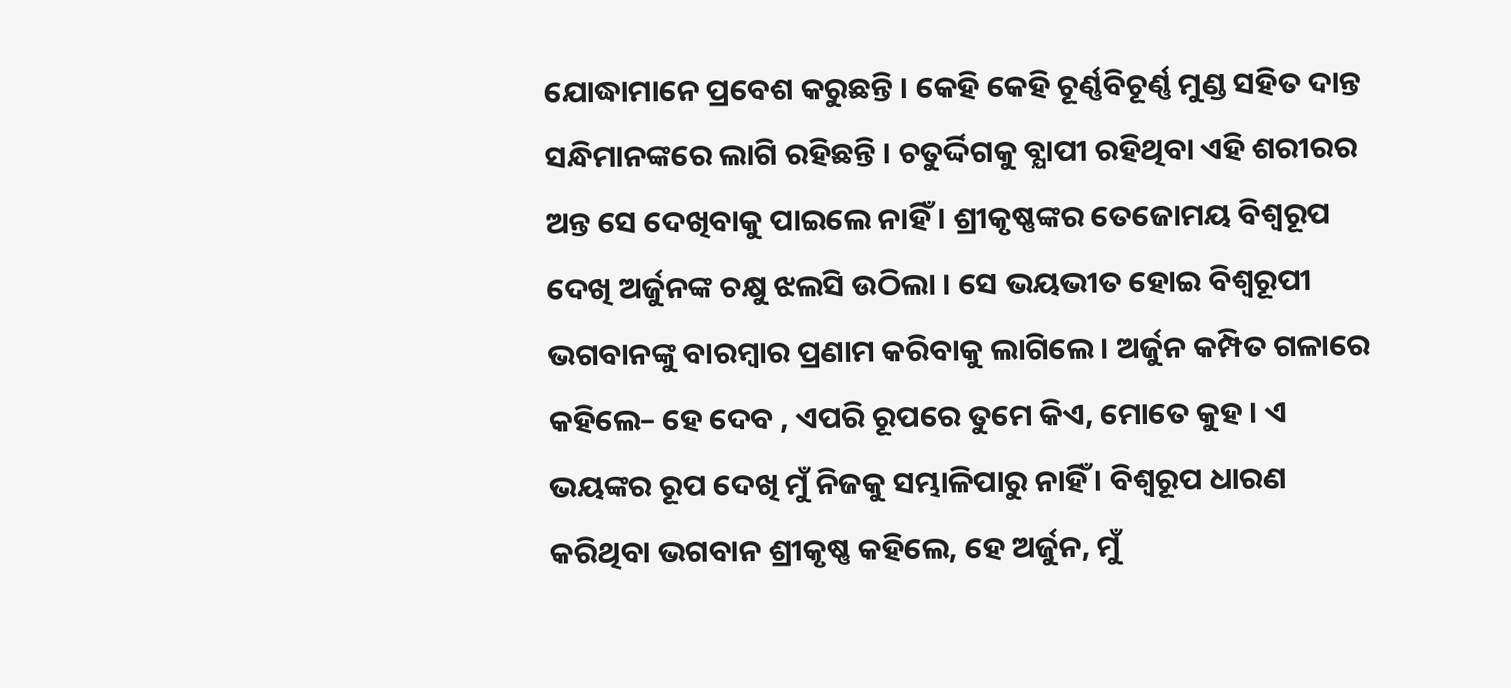ଯୋଦ୍ଧାମାନେ ପ୍ରବେଶ କରୁଛନ୍ତି । କେହି କେହି ଚୂର୍ଣ୍ଣବିଚୂର୍ଣ୍ଣ ମୁଣ୍ଡ ସହିତ ଦାନ୍ତ ସନ୍ଧିମାନଙ୍କରେ ଲାଗି ରହିଛନ୍ତି । ଚତୁର୍ଦ୍ଦିଗକୁ ବ୍ଯାପୀ ରହିଥିବା ଏହି ଶରୀରର ଅନ୍ତ ସେ ଦେଖିବାକୁ ପାଇଲେ ନାହିଁ । ଶ୍ରୀକୃଷ୍ଣଙ୍କର ତେଜୋମୟ ବିଶ୍ଵରୂପ ଦେଖି ଅର୍ଜୁନଙ୍କ ଚକ୍ଷୁ ଝଲସି ଉଠିଲା । ସେ ଭୟଭୀତ ହୋଇ ବିଶ୍ଵରୂପୀ ଭଗବାନଙ୍କୁ ବାରମ୍ବାର ପ୍ରଣାମ କରିବାକୁ ଲାଗିଲେ । ଅର୍ଜୁନ କମ୍ପିତ ଗଳାରେ କହିଲେ– ହେ ଦେବ , ଏପରି ରୂପରେ ତୁମେ କିଏ, ମୋତେ କୁହ । ଏ ଭୟଙ୍କର ରୂପ ଦେଖି ମୁଁ ନିଜକୁ ସମ୍ଭାଳିପାରୁ ନାହିଁ । ବିଶ୍ଵରୂପ ଧାରଣ କରିଥିବା ଭଗବାନ ଶ୍ରୀକୃଷ୍ଣ କହିଲେ, ହେ ଅର୍ଜୁନ, ମୁଁ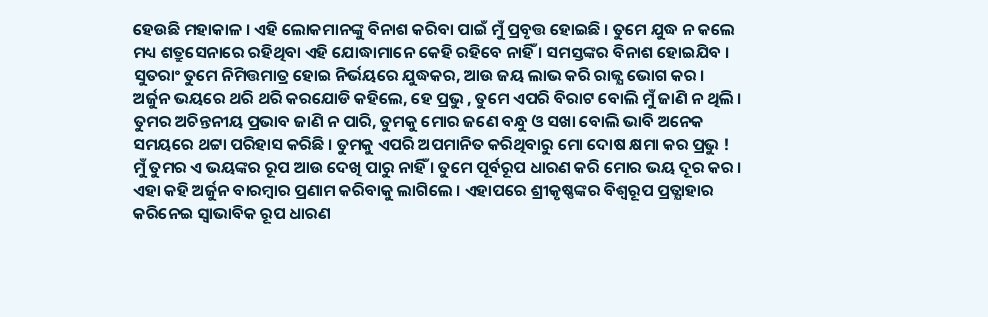ହେଉଛି ମହାକାଳ । ଏହି ଲୋକମାନଙ୍କୁ ବିନାଶ କରିବା ପାଇଁ ମୁଁ ପ୍ରବୃତ୍ତ ହୋଇଛି । ତୁମେ ଯୁଦ୍ଧ ନ କଲେ ମଧ୍ୟ ଶତ୍ରୁସେନାରେ ରହିଥିବା ଏହି ଯୋଦ୍ଧାମାନେ କେହି ରହିବେ ନାହିଁ । ସମସ୍ତଙ୍କର ବିନାଶ ହୋଇଯିବ । ସୁତରାଂ ତୁମେ ନିମିତ୍ତମାତ୍ର ହୋଇ ନିର୍ଭୟରେ ଯୁଦ୍ଧକର, ଆଉ ଜୟ ଲାଭ କରି ରାଜ୍ଯ ଭୋଗ କର । ଅର୍ଜୁନ ଭୟରେ ଥରି ଥରି କରଯୋଡି କହିଲେ, ହେ ପ୍ରଭୁ , ତୁମେ ଏପରି ବିରାଟ ବୋଲି ମୁଁ ଜାଣି ନ ଥିଲି । ତୁମର ଅଚିନ୍ତନୀୟ ପ୍ରଭାବ ଜାଣି ନ ପାରି, ତୁମକୁ ମୋର ଜଣେ ବନ୍ଧୁ ଓ ସଖା ବୋଲି ଭାବି ଅନେକ ସମୟରେ ଥଟ୍ଟା ପରିହାସ କରିଛି । ତୁମକୁ ଏପରି ଅପମାନିତ କରିଥିବାରୁ ମୋ ଦୋଷ କ୍ଷମା କର ପ୍ରଭୁ ! ମୁଁ ତୁମର ଏ ଭୟଙ୍କର ରୂପ ଆଉ ଦେଖି ପାରୁ ନାହିଁ । ତୁମେ ପୂର୍ବରୂପ ଧାରଣ କରି ମୋର ଭୟ ଦୂର କର । ଏହା କହି ଅର୍ଜୁନ ବାରମ୍ବାର ପ୍ରଣାମ କରିବାକୁ ଲାଗିଲେ । ଏହାପରେ ଶ୍ରୀକୃଷ୍ଣଙ୍କର ବିଶ୍ଵରୂପ ପ୍ରତ୍ଯାହାର କରିନେଇ ସ୍ବାଭାବିକ ରୂପ ଧାରଣ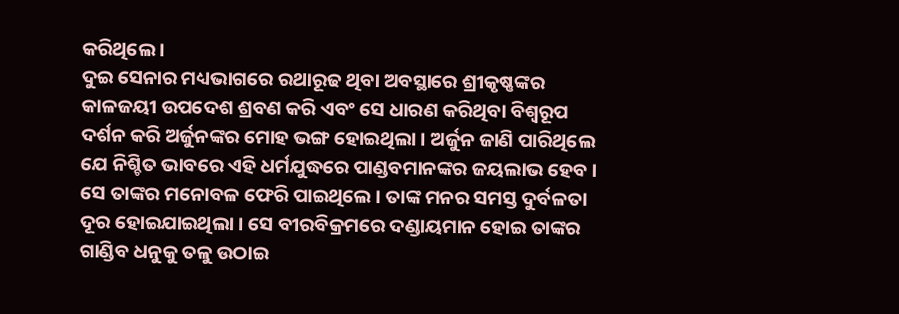କରିଥିଲେ ।
ଦୁଇ ସେନାର ମଧ୍ୟଭାଗରେ ରଥାରୂଢ ଥିବା ଅବସ୍ଥାରେ ଶ୍ରୀକୃଷ୍ଣଙ୍କର କାଳଜୟୀ ଉପଦେଶ ଶ୍ରବଣ କରି ଏବଂ ସେ ଧାରଣ କରିଥିବା ବିଶ୍ଵରୂପ ଦର୍ଶନ କରି ଅର୍ଜୁନଙ୍କର ମୋହ ଭଙ୍ଗ ହୋଇଥିଲା । ଅର୍ଜୁନ ଜାଣି ପାରିଥିଲେ ଯେ ନିଶ୍ଚିତ ଭାବରେ ଏହି ଧର୍ମଯୁଦ୍ଧରେ ପାଣ୍ଡବମାନଙ୍କର ଜୟଲାଭ ହେବ । ସେ ତାଙ୍କର ମନୋବଳ ଫେରି ପାଇଥିଲେ । ତାଙ୍କ ମନର ସମସ୍ତ ଦୁର୍ବଳତା ଦୂର ହୋଇଯାଇଥିଲା । ସେ ବୀରବିକ୍ରମରେ ଦଣ୍ଡାୟମାନ ହୋଇ ତାଙ୍କର ଗାଣ୍ଡିବ ଧନୁକୁ ତଳୁ ଉଠାଇ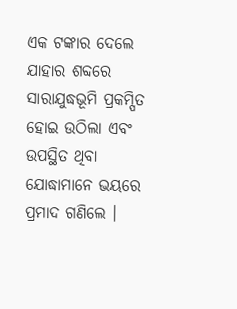ଏକ ଟଙ୍କାର ଦେଲେ ଯାହାର ଶବ୍ଦରେ ସାରାଯୁଦ୍ଧଭୂମି ପ୍ରକମ୍ପିତ ହୋଇ ଉଠିଲା ଏବଂ ଉପସ୍ଥିତ ଥିବା ଯୋଦ୍ଧାମାନେ ଭୟରେ ପ୍ରମାଦ ଗଣିଲେ ।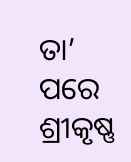ତା’ ପରେ ଶ୍ରୀକୃଷ୍ଣ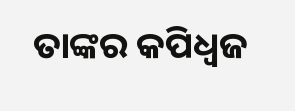ତାଙ୍କର କପିଧ୍ବଜ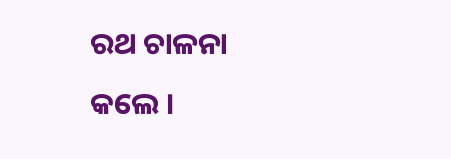ରଥ ଚାଳନା କଲେ ।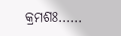କ୍ରମଶଃ……